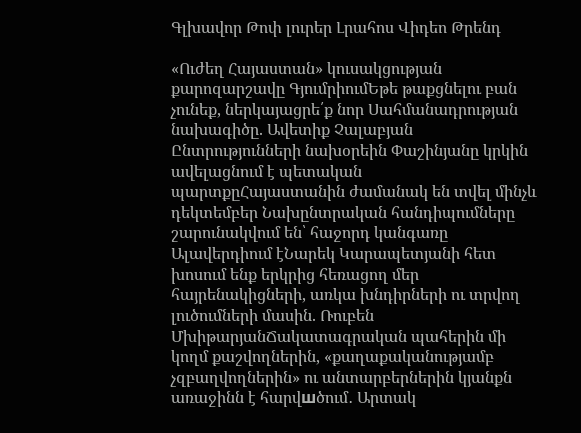Գլխավոր Թոփ լուրեր Լրահոս Վիդեո Թրենդ

«Ուժեղ Հայաստան» կուսակցության քարոզարշավը ԳյումրիումԵթե թաքցնելու բան չունեք, ներկայացրե՛ք նոր Սահմանադրության նախագիծը. Ավետիք Չալաբյան Ընտրությունների նախօրեին Փաշինյանը կրկին ավելացնում է պետական պարտքըՀայաստանին ժամանակ են տվել մինչև դեկտեմբեր Նախընտրական հանդիպումները շարունակվում են՝ հաջորդ կանգառը Ալավերդիում էՆարեկ Կարապետյանի հետ խոսում ենք երկրից հեռացող մեր հայրենակիցների, առկա խնդիրների ու տրվող լուծումների մասին. Ռուբեն ՄխիթարյանՃակատագրական պահերին մի կողմ քաշվողներին, «քաղաքականությամբ չզբաղվողներին» ու անտարբերներին կյանքն առաջինն է հարվшծում․ Արտակ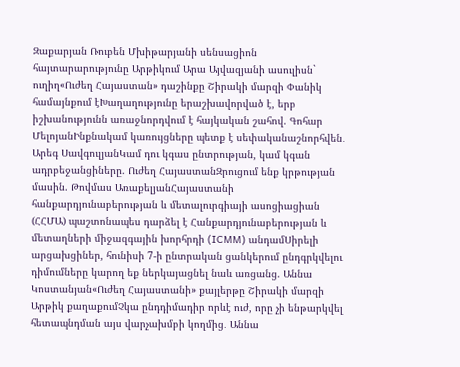Զաքարյան Ռուբեն Մխիթարյանի սենսացիոն հայտարարությունը Արթիկում Արա Այվազյանի ասուլիսն` ուղիղ«Ուժեղ Հայաստան» դաշինքը Շիրակի մարզի Փանիկ համայնքում էԽաղաղությունը երաշխավորված է, երբ իշխանությունն առաջնորդվում է հայկական շահով. Գոհար ՄելոյանԻնքնակամ կառույցները պետք է սեփականաշնորհվեն․ Արեգ ՍավգուլյանԿամ դու կգաս ընտրության, կամ կգան ադրբեջանցիները. Ուժեղ ՀայաստանԶրուցում ենք կրթության մասին. Թովմաս ԱռաքելյանՀայաստանի հանքարդյունաբերության և մետալուրգիայի ասոցիացիան (ՀՀՄԱ) պաշտոնապես դարձել է Հանքարդյունաբերության և մետաղների միջազգային խորհրդի (ICMM) անդամՍիրելի արցախցիներ, հունիսի 7-ի ընտրական ցանկերում ընդգրկվելու դիմումները կարող եք ներկայացնել նաև առցանց. Աննա Կոստանյան«Ուժեղ Հայաստանի» քայլերթը Շիրակի մարզի Արթիկ քաղաքումՉկա ընդդիմադիր որևէ ուժ, որը չի ենթարկվել հետապնդման այս վարչախմբի կողմից․ Աննա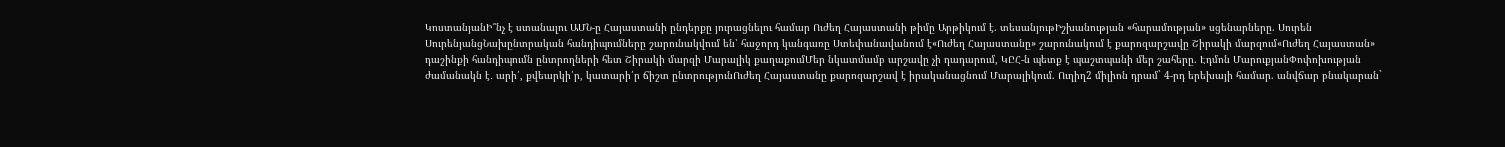ԿոստանյանԻ՞նչ է ստանալու ԱՄՆ-ը Հայաստանի ընդերքը յուրացնելու համար Ուժեղ Հայաստանի թիմը Արթիկում է. տեսանյութԻշխանության «հարամության» սցենարները. Սուրեն ՍուրենյանցՆախընտրական հանդիպումները շարունակվում են՝ հաջորդ կանգառը Ստեփանավանում է«Ուժեղ Հայաստանը» շարունակում է քարոզարշավը Շիրակի մարզում«Ուժեղ Հայաստան» դաշինքի հանդիպումն ընտրողների հետ Շիրակի մարզի Մարալիկ քաղաքումՄեր նկատմամբ արշավը չի դադարում, ԿԸՀ-ն պետք է պաշտպանի մեր շահերը. Էդմոն ՄարուքյանՓոփոխության ժամանակն է․ արի՛, քվեարկի՛ր, կատարի՛ր ճիշտ ընտրությունՈւժեղ Հայաստանը քարոզարշավ է իրականացնում Մարալիկում. Ուղիղ2 միլիոն դրամ` 4-րդ երեխայի համար. անվճար բնակարան`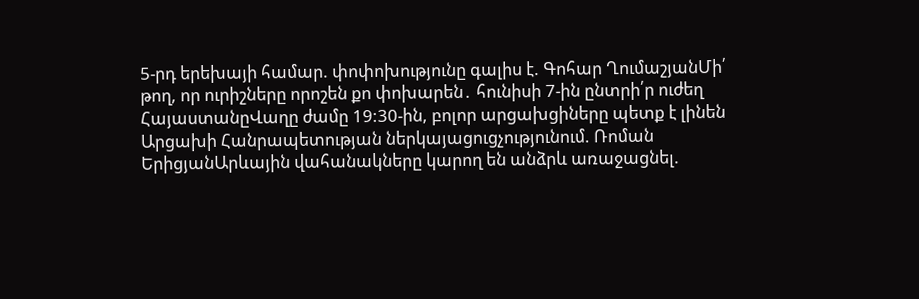5-րդ երեխայի համար. փոփոխությունը գալիս է. Գոհար ՂումաշյանՄի՛ թող, որ ուրիշները որոշեն քո փոխարեն․ հունիսի 7-ին ընտրի՛ր ուժեղ ՀայաստանըՎաղը ժամը 19:30-ին, բոլոր արցախցիները պետք է լինեն Արցախի Հանրապետության ներկայացուցչությունում. Ռոման ԵրիցյանԱրևային վահանակները կարող են անձրև առաջացնել.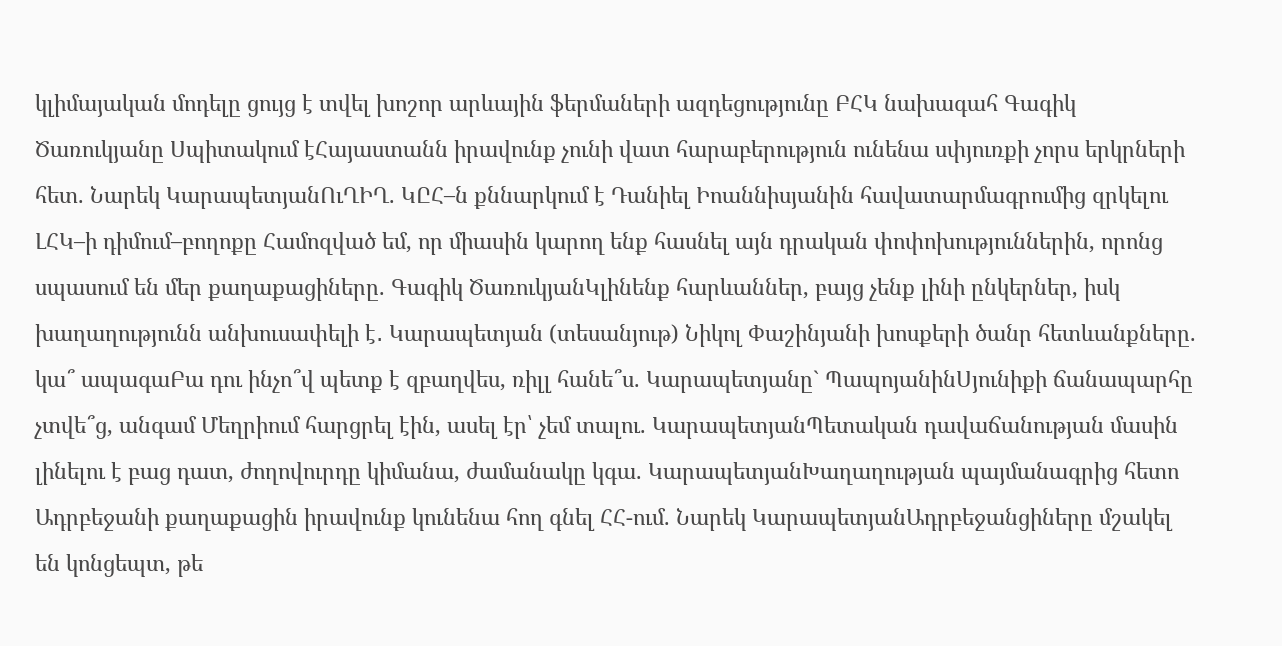կլիմայական մոդելը ցույց է տվել խոշոր արևային ֆերմաների ազդեցությունը ԲՀԿ նախագահ Գագիկ Ծառուկյանը Սպիտակում էՀայաստանն իրավունք չունի վատ հարաբերություն ունենա սփյուռքի չորս երկրների հետ. Նարեկ ԿարապետյանՈւՂԻՂ. ԿԸՀ–ն քննարկում է Դանիել Իոաննիսյանին հավատարմագրումից զրկելու ԼՀԿ–ի դիմում–բողոքը Համոզված եմ, որ միասին կարող ենք հասնել այն դրական փոփոխություններին, որոնց սպասում են մեր քաղաքացիները. Գագիկ ԾառուկյանԿլինենք հարևաններ, բայց չենք լինի ընկերներ, իսկ խաղաղությունն անխուսափելի է․ Կարապետյան (տեսանյութ) Նիկոլ Փաշինյանի խոսքերի ծանր հետևանքները. կա՞ ապագաԲա դու ինչո՞վ պետք է զբաղվես, ռիլլ հանե՞ս. Կարապետյանը` ՊապոյանինՍյունիքի ճանապարհը չտվե՞ց, անգամ Մեղրիում հարցրել էին, ասել էր՝ չեմ տալու. ԿարապետյանՊետական դավաճանության մասին լինելու է բաց դատ, ժողովուրդը կիմանա, ժամանակը կգա. ԿարապետյանԽաղաղության պայմանագրից հետո Ադրբեջանի քաղաքացին իրավունք կունենա հող գնել ՀՀ-ում. Նարեկ ԿարապետյանԱդրբեջանցիները մշակել են կոնցեպտ, թե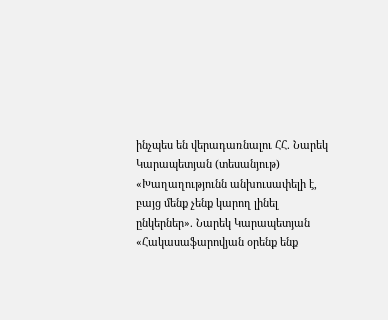ինչպես են վերադառնալու ՀՀ. Նարեկ Կարապետյան (տեսանյութ) «Խաղաղությունն անխուսափելի է, բայց մենք չենք կարող լինել ընկերներ». Նարեկ Կարապետյան «Հակասաֆարովյան օրենք ենք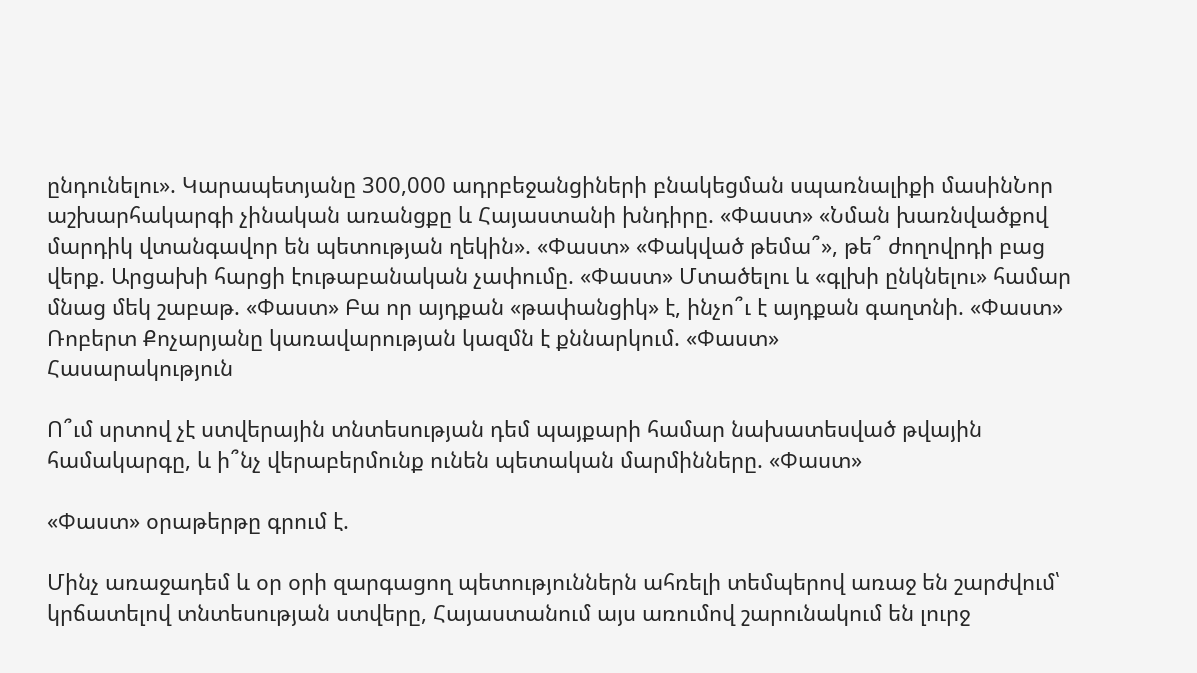ընդունելու». Կարապետյանը 300,000 ադրբեջանցիների բնակեցման սպառնալիքի մասինՆոր աշխարհակարգի չինական առանցքը և Հայաստանի խնդիրը. «Փաստ» «Նման խառնվածքով մարդիկ վտանգավոր են պետության ղեկին». «Փաստ» «Փակված թեմա՞», թե՞ ժողովրդի բաց վերք. Արցախի հարցի էութաբանական չափումը. «Փաստ» Մտածելու և «գլխի ընկնելու» համար մնաց մեկ շաբաթ. «Փաստ» Բա որ այդքան «թափանցիկ» է, ինչո՞ւ է այդքան գաղտնի. «Փաստ» Ռոբերտ Քոչարյանը կառավարության կազմն է քննարկում. «Փաստ»
Հասարակություն

Ո՞ւմ սրտով չէ ստվերային տնտեսության դեմ պայքարի համար նախատեսված թվային համակարգը, և ի՞նչ վերաբերմունք ունեն պետական մարմինները. «Փաստ»

«Փաստ» օրաթերթը գրում է.

Մինչ առաջադեմ և օր օրի զարգացող պետություններն ահռելի տեմպերով առաջ են շարժվում՝ կրճատելով տնտեսության ստվերը, Հայաստանում այս առումով շարունակում են լուրջ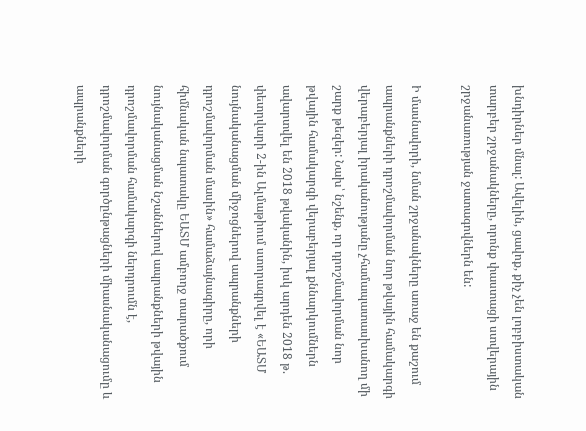խնդիրներ մնալ: Ավելին, ցավոք, քիչ չեն լոբբիստական տարբեր շրջանակները, որոնք փաստացի ստվերային շրջանառության ջատագովներն են:

Ի մասնավորի, նման շրջանակները առաջ են քաշում ապրանքների դրոշմավորման նոր թվային համակարգի վերաբերյալ իրականությանը չհամապատասխանող մի շարք թեզեր: Նախ՝ նշենք, որ դրոշմավորման նոր թվային համակարգի վերաբերյալ քննարկումներն ավարտվել են 2018 թվականին, իսկ արդեն 2018 թ. փետրվարի 2-ին Ալմաթիում ստորագրվել է «ԵԱՏՄ նույնականացման միջոցներով ապրանքների դրոշմավորման մասին» համաձայնագիրը, որի հիմնական նպատակը ԵԱՏՄ ամբողջ տարածքում նույնականացման նշաններով ապրանքների թվային դրոշմավորման համակարգի ներդրումն է, դրոշմավորման գործընթացների միասնականացումը և ապրանքների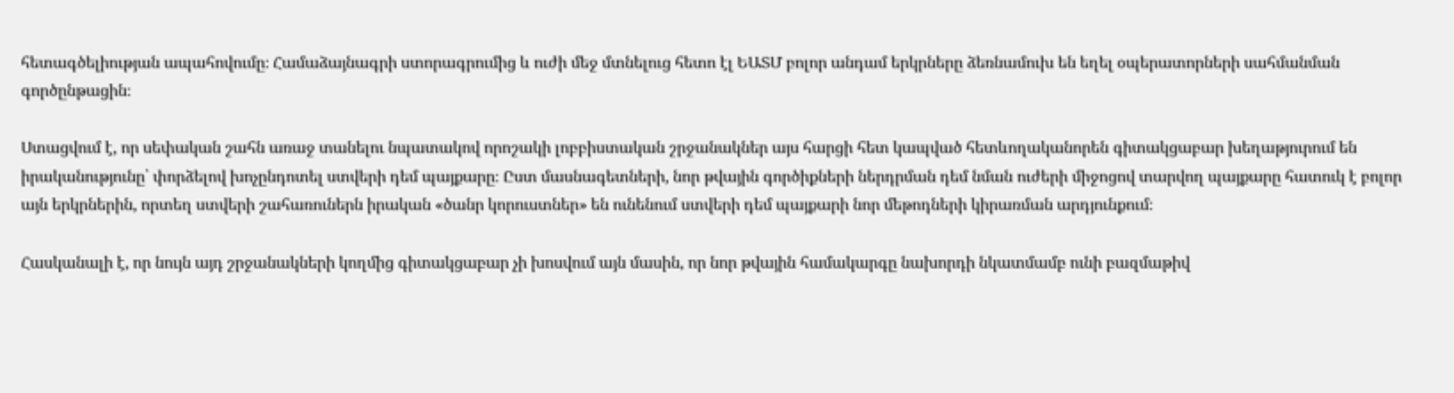հետագծելիության ապահովումը։ Համաձայնագրի ստորագրումից և ուժի մեջ մտնելուց հետո էլ ԵԱՏՄ բոլոր անդամ երկրները ձեռնամուխ են եղել օպերատորների սահմանման գործընթացին։

Ստացվում է, որ սեփական շահն առաջ տանելու նպատակով որոշակի լոբբիստական շրջանակներ այս հարցի հետ կապված հետևողականորեն գիտակցաբար խեղաթյուրում են իրականությունը՝ փորձելով խոչընդոտել ստվերի դեմ պայքարը։ Ըստ մասնագետների, նոր թվային գործիքների ներդրման դեմ նման ուժերի միջոցով տարվող պայքարը հատուկ է բոլոր այն երկրներին, որտեղ ստվերի շահառուներն իրական «ծանր կորուստներ» են ունենում ստվերի դեմ պայքարի նոր մեթոդների կիրառման արդյունքում։

Հասկանալի է, որ նույն այդ շրջանակների կողմից գիտակցաբար չի խոսվում այն մասին, որ նոր թվային համակարգը նախորդի նկատմամբ ունի բազմաթիվ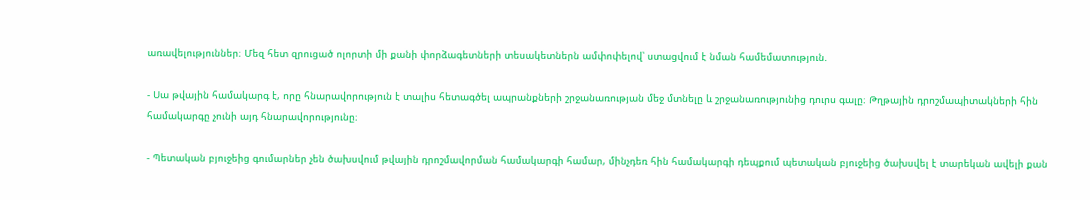առավելություններ։ Մեզ հետ զրուցած ոլորտի մի քանի փորձագետների տեսակետներն ամփոփելով՝ ստացվում է նման համեմատություն.

- Սա թվային համակարգ է, որը հնարավորություն է տալիս հետագծել ապրանքների շրջանառության մեջ մտնելը և շրջանառությունից դուրս գալը։ Թղթային դրոշմապիտակների հին համակարգը չունի այդ հնարավորությունը։

- Պետական բյուջեից գումարներ չեն ծախսվում թվային դրոշմավորման համակարգի համար, մինչդեռ հին համակարգի դեպքում պետական բյուջեից ծախսվել է տարեկան ավելի քան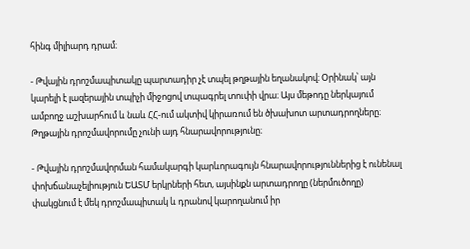հինգ միլիարդ դրամ։

- Թվային դրոշմապիտակը պարտադիր չէ տպել թղթային եղանակով։ Օրինակ՝ այն կարելի է լազերային տպիչի միջոցով տպագրել տուփի վրա։ Այս մեթոդը ներկայում ամբողջ աշխարհում և նաև ՀՀ-ում ակտիվ կիրառում են ծխախոտ արտադրողները։ Թղթային դրոշմավորումը չունի այդ հնարավորությունը։

- Թվային դրոշմավորման համակարգի կարևորագույն հնարավորություններից է ունենալ փոխճանաչելիություն ԵԱՏՄ երկրների հետ, այսինքն արտադրողը (ներմուծողը) փակցնում է մեկ դրոշմապիտակ և դրանով կարողանում իր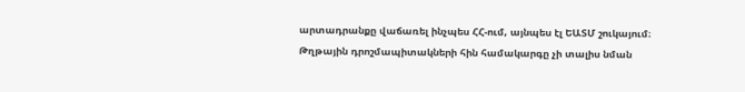արտադրանքը վաճառել ինչպես ՀՀ-ում, այնպես էլ ԵԱՏՄ շուկայում։ Թղթային դրոշմապիտակների հին համակարգը չի տալիս նման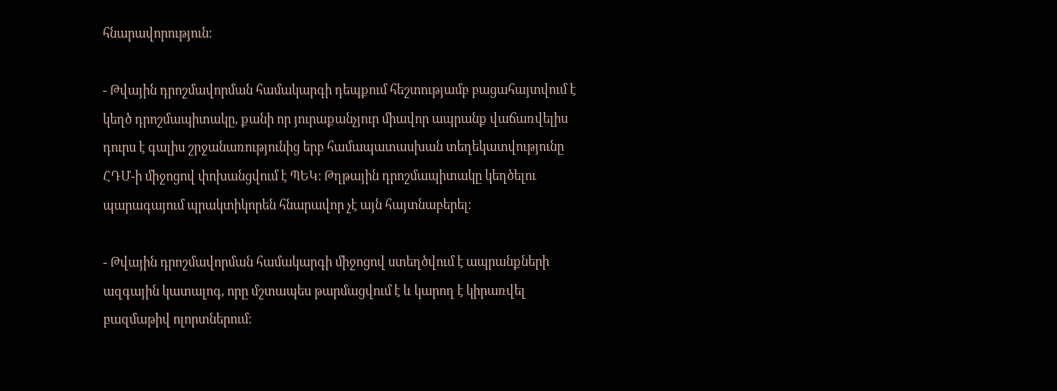հնարավորություն։

- Թվային դրոշմավորման համակարգի դեպքում հեշտությամբ բացահայտվում է կեղծ դրոշմապիտակը, քանի որ յուրաքանչյուր միավոր ապրանք վաճառվելիս դուրս է գալիս շրջանառությունից երբ համապատասխան տեղեկատվությունը ՀԴՄ-ի միջոցով փոխանցվում է ՊԵԿ։ Թղթային դրոշմապիտակը կեղծելու պարագայում պրակտիկորեն հնարավոր չէ այն հայտնաբերել։

- Թվային դրոշմավորման համակարգի միջոցով ստեղծվում է ապրանքների ազգային կատալոգ, որը մշտապես թարմացվում է և կարող է կիրառվել բազմաթիվ ոլորտներում։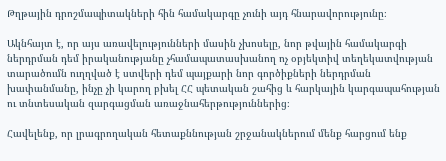Թղթային դրոշմապիտակների հին համակարգը չունի այդ հնարավորությունը։

Ակնհայտ է, որ այս առավելությունների մասին չխոսելը, նոր թվային համակարգի ներդրման դեմ իրականությանը չհամապատասխանող ոչ օբյեկտիվ տեղեկատվության տարածումն ուղղված է ստվերի դեմ պայքարի նոր գործիքների ներդրման խափանմանը, ինչը չի կարող բխել ՀՀ պետական շահից և հարկային կարգապահության ու տնտեսական զարգացման առաջնահերթություններից։

Հավելենք, որ լրագրողական հետաքննության շրջանակներում մենք հարցում ենք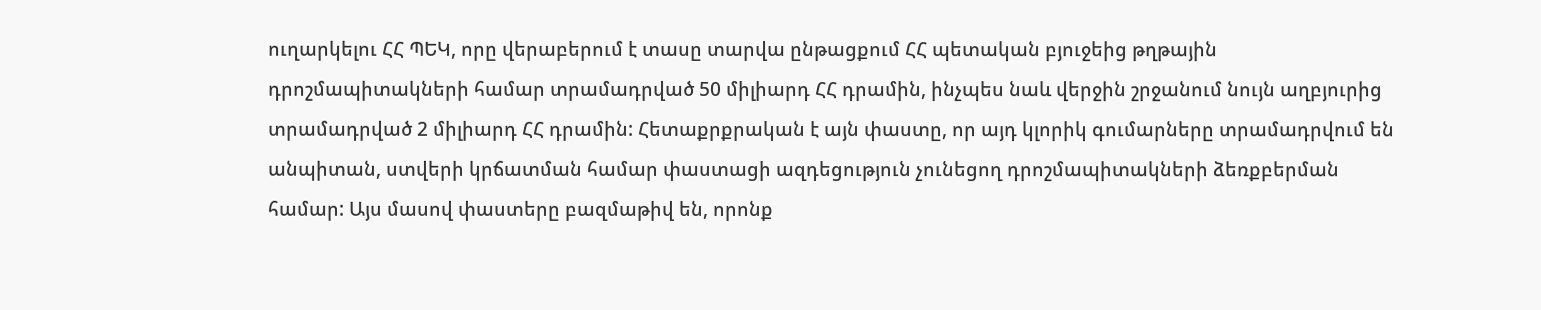ուղարկելու ՀՀ ՊԵԿ, որը վերաբերում է տասը տարվա ընթացքում ՀՀ պետական բյուջեից թղթային դրոշմապիտակների համար տրամադրված 50 միլիարդ ՀՀ դրամին, ինչպես նաև վերջին շրջանում նույն աղբյուրից տրամադրված 2 միլիարդ ՀՀ դրամին: Հետաքրքրական է այն փաստը, որ այդ կլորիկ գումարները տրամադրվում են անպիտան, ստվերի կրճատման համար փաստացի ազդեցություն չունեցող դրոշմապիտակների ձեռքբերման համար: Այս մասով փաստերը բազմաթիվ են, որոնք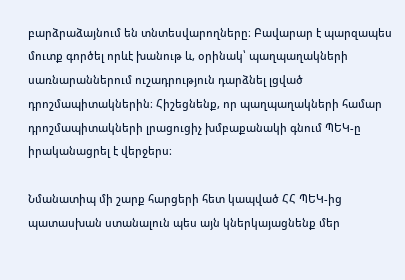բարձրաձայնում են տնտեսվարողները։ Բավարար է պարզապես մուտք գործել որևէ խանութ և, օրինակ՝ պաղպաղակների սառնարաններում ուշադրություն դարձնել լցված դրոշմապիտակներին։ Հիշեցնենք, որ պաղպաղակների համար դրոշմապիտակների լրացուցիչ խմբաքանակի գնում ՊԵԿ-ը իրականացրել է վերջերս։

Նմանատիպ մի շարք հարցերի հետ կապված ՀՀ ՊԵԿ-ից պատասխան ստանալուն պես այն կներկայացնենք մեր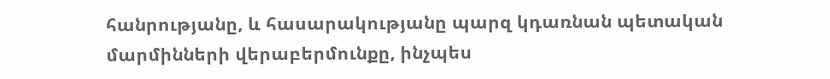հանրությանը, և հասարակությանը պարզ կդառնան պետական մարմինների վերաբերմունքը, ինչպես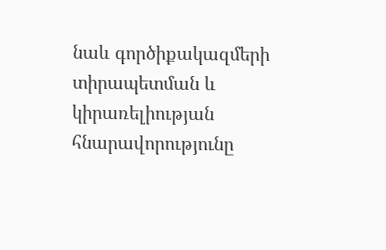նաև գործիքակազմերի տիրապետման և կիրառելիության հնարավորությունը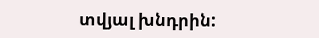տվյալ խնդրին: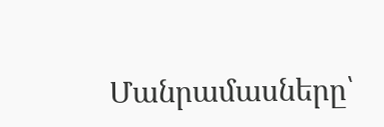Մանրամասները՝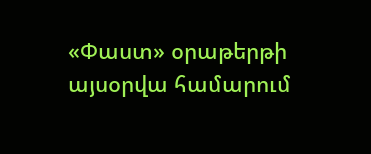«Փաստ» օրաթերթի այսօրվա համարում